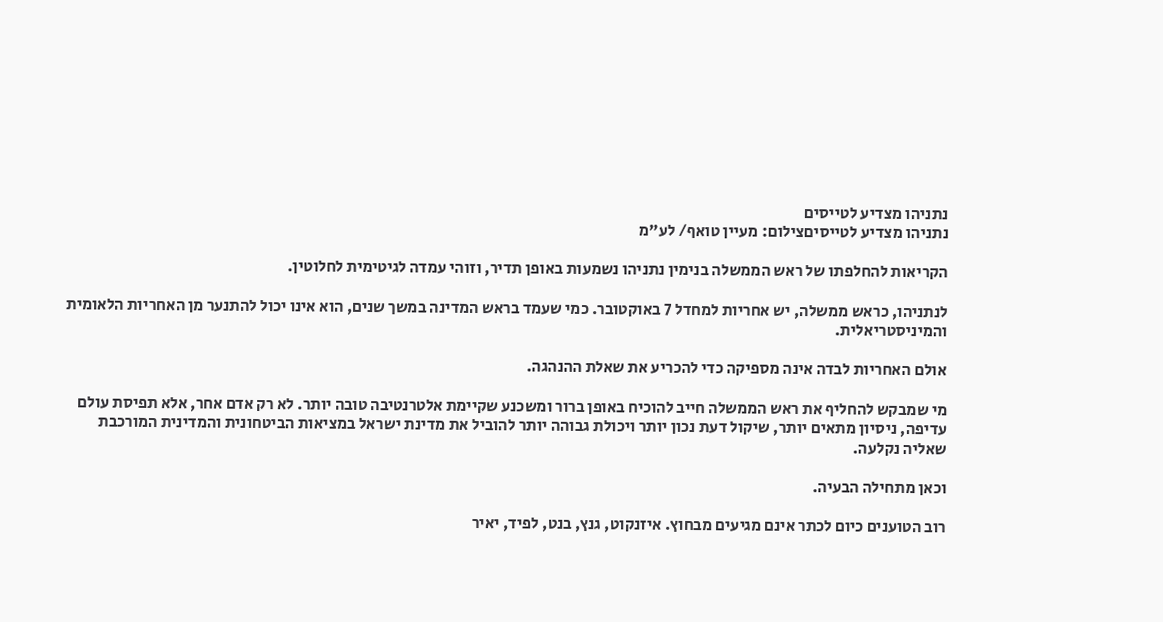נתניהו מצדיע לטייסים
נתניהו מצדיע לטייסיםצילום: מעיין טואף/ לע"מ

הקריאות להחלפתו של ראש הממשלה בנימין נתניהו נשמעות באופן תדיר, וזוהי עמדה לגיטימית לחלוטין.

לנתניהו, כראש ממשלה, יש אחריות למחדל 7 באוקטובר. כמי שעמד בראש המדינה במשך שנים, הוא אינו יכול להתנער מן האחריות הלאומית והמיניסטריאלית.

אולם האחריות לבדה אינה מספיקה כדי להכריע את שאלת ההנהגה.

מי שמבקש להחליף את ראש הממשלה חייב להוכיח באופן ברור ומשכנע שקיימת אלטרנטיבה טובה יותר. לא רק אדם אחר, אלא תפיסת עולם עדיפה, ניסיון מתאים יותר, שיקול דעת נכון יותר ויכולת גבוהה יותר להוביל את מדינת ישראל במציאות הביטחונית והמדינית המורכבת שאליה נקלעה.

וכאן מתחילה הבעיה.

רוב הטוענים כיום לכתר אינם מגיעים מבחוץ. איזנקוט, גנץ, בנט, לפיד, יאיר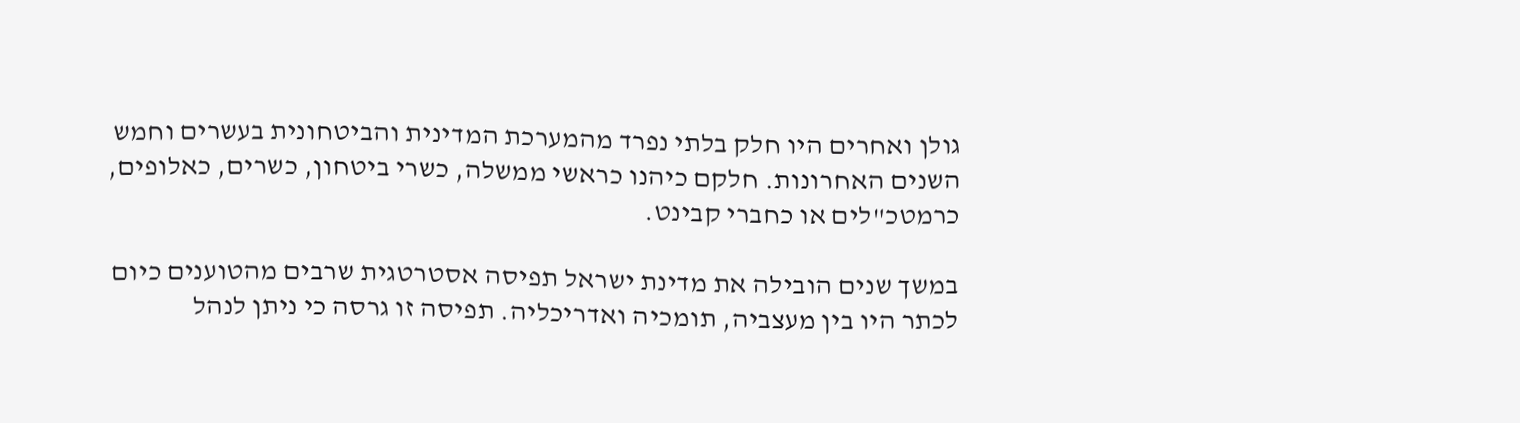גולן ואחרים היו חלק בלתי נפרד מהמערכת המדינית והביטחונית בעשרים וחמש השנים האחרונות. חלקם כיהנו כראשי ממשלה, כשרי ביטחון, כשרים, כאלופים, כרמטכ"לים או כחברי קבינט.

במשך שנים הובילה את מדינת ישראל תפיסה אסטרטגית שרבים מהטוענים כיום לכתר היו בין מעצביה, תומכיה ואדריכליה. תפיסה זו גרסה כי ניתן לנהל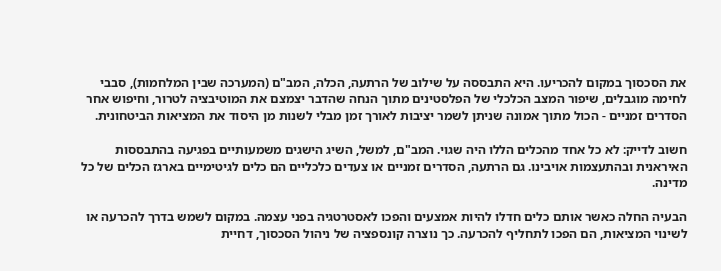את הסכסוך במקום להכריעו. היא התבססה על שילוב של הרתעה, הכלה, המב"ם (המערכה שבין המלחמות), סבבי לחימה מוגבלים, שיפור המצב הכלכלי של הפלסטינים מתוך הנחה שהדבר יצמצם את המוטיבציה לטרור, וחיפוש אחר הסדרים זמניים - הכול מתוך אמונה שניתן לשמר יציבות לאורך זמן מבלי לשנות מן היסוד את המציאות הביטחונית.

חשוב לדייק: לא כל אחד מהכלים הללו היה שגוי. המב"ם, למשל, השיג הישגים משמעותיים בפגיעה בהתבססות האיראנית ובהתעצמות אויבינו. גם הרתעה, הסדרים זמניים או צעדים כלכליים הם כלים לגיטימיים בארגז הכלים של כל מדינה.

הבעיה החלה כאשר אותם כלים חדלו להיות אמצעים והפכו לאסטרטגיה בפני עצמה. במקום לשמש בדרך להכרעה או לשינוי המציאות, הם הפכו לתחליף להכרעה. כך נוצרה קונספציה של ניהול הסכסוך, דחיית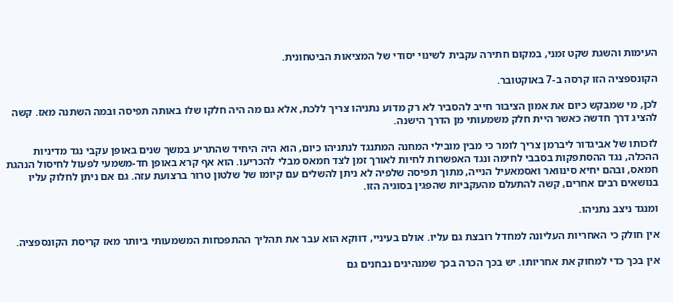העימות והשגת שקט זמני, במקום חתירה עקבית לשינוי יסודי של המציאות הביטחונית.

הקונספציה הזו קרסה ב-7 באוקטובר.

לכן, מי שמבקש כיום את אמון הציבור חייב להסביר לא רק מדוע נתניהו צריך ללכת, אלא גם מה היה חלקו שלו באותה תפיסה ובמה השתנה מאז. קשה להציג דרך חדשה כאשר היית חלק משמעותי מן הדרך הישנה.

לזכותו של אביגדור ליברמן צריך לומר כי מבין מובילי המחנה המתנגד לנתניהו כיום, הוא היה היחיד שהתריע במשך שנים באופן עקבי נגד מדיניות ההכלה, נגד ההסתפקות בסבבי לחימה ונגד האפשרות לחיות לאורך זמן לצד חמאס מבלי להכריעו. הוא אף קרא באופן חד-משמעי לפעול לחיסול הנהגת חמאס, ובהם יחיא סינוואר ואסמאעיל הנייה, מתוך תפיסה שלפיה לא ניתן להשלים עם קיומו של שלטון טרור ברצועת עזה. גם אם ניתן לחלוק עליו בנושאים רבים אחרים, קשה להתעלם מהעקביות שהפגין בסוגיה הזו.

ומנגד ניצב נתניהו.

אין חולק כי האחריות העליונה למחדל רובצת גם עליו. אולם בעיניי, דווקא הוא עבר את תהליך ההתפכחות המשמעותי ביותר מאז קריסת הקונספציה.

אין בכך כדי למחוק את אחריותו. יש בכך הכרה בכך שמנהיגים נבחנים גם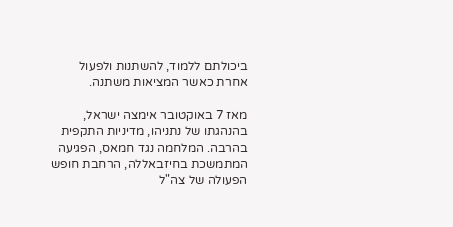ביכולתם ללמוד, להשתנות ולפעול אחרת כאשר המציאות משתנה.

מאז 7 באוקטובר אימצה ישראל, בהנהגתו של נתניהו, מדיניות התקפית בהרבה. המלחמה נגד חמאס, הפגיעה המתמשכת בחיזבאללה, הרחבת חופש הפעולה של צה"ל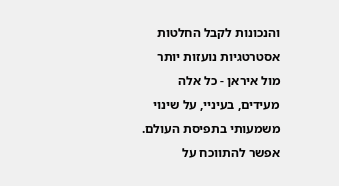והנכונות לקבל החלטות אסטרטגיות נועזות יותר מול איראן - כל אלה מעידים, בעיניי, על שינוי משמעותי בתפיסת העולם. אפשר להתווכח על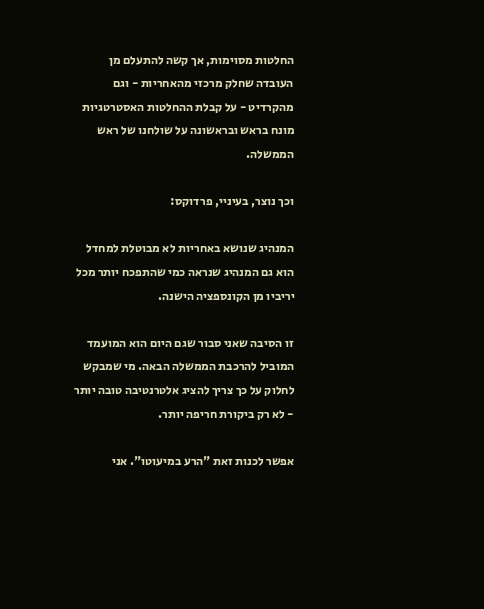החלטות מסוימות, אך קשה להתעלם מן העובדה שחלק מרכזי מהאחריות - וגם מהקרדיט - על קבלת ההחלטות האסטרטגיות מונח בראש ובראשונה על שולחנו של ראש הממשלה.

וכך נוצר, בעיניי, פרדוקס:

המנהיג שנושא באחריות לא מבוטלת למחדל הוא גם המנהיג שנראה כמי שהתפכח יותר מכל יריביו מן הקונספציה הישנה.

זו הסיבה שאני סבור שגם היום הוא המועמד המוביל להרכבת הממשלה הבאה. מי שמבקש לחלוק על כך צריך להציג אלטרנטיבה טובה יותר - לא רק ביקורת חריפה יותר.

אפשר לכנות זאת "הרע במיעוטו". אני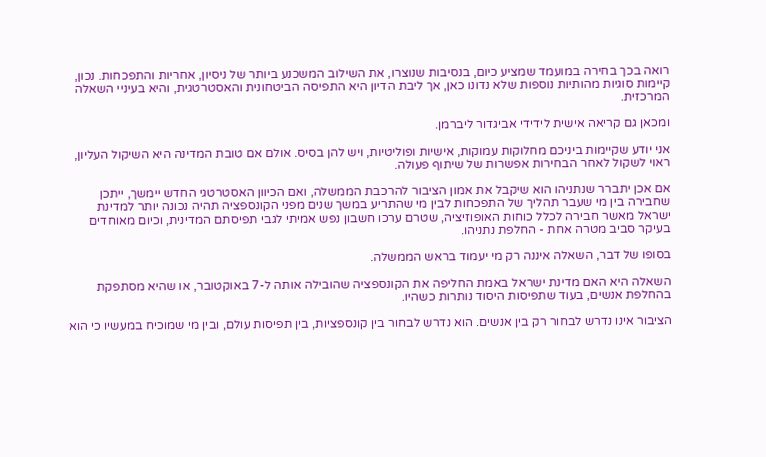רואה בכך בחירה במועמד שמציע כיום, בנסיבות שנוצרו, את השילוב המשכנע ביותר של ניסיון, אחריות והתפכחות. נכון, קיימות סוגיות מהותיות נוספות שלא נדונו כאן, אך ליבת הדיון היא התפיסה הביטחונית והאסטרטגית, והיא בעיניי השאלה המרכזית.

ומכאן גם קריאה אישית לידידי אביגדור ליברמן.

אני יודע שקיימות ביניכם מחלוקות עמוקות, אישיות ופוליטיות, ויש להן בסיס. אולם אם טובת המדינה היא השיקול העליון, ראוי לשקול לאחר הבחירות אפשרות של שיתוף פעולה.

אם אכן יתברר שנתניהו הוא שיקבל את אמון הציבור להרכבת הממשלה, ואם הכיוון האסטרטגי החדש יימשך, ייתכן שחבירה בין מי שעבר תהליך של התפכחות לבין מי שהתריע במשך שנים מפני הקונספציה תהיה נכונה יותר למדינת ישראל מאשר חבירה לכלל כוחות האופוזיציה, שטרם ערכו חשבון נפש אמיתי לגבי תפיסתם המדינית, וכיום מאוחדים בעיקר סביב מטרה אחת - החלפת נתניהו.

בסופו של דבר, השאלה איננה רק מי יעמוד בראש הממשלה.

השאלה היא האם מדינת ישראל באמת החליפה את הקונספציה שהובילה אותה ל-7 באוקטובר, או שהיא מסתפקת בהחלפת אנשים, בעוד שתפיסות היסוד נותרות כשהיו.

הציבור אינו נדרש לבחור רק בין אנשים. הוא נדרש לבחור בין קונספציות, בין תפיסות עולם, ובין מי שמוכיח במעשיו כי הוא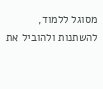מסוגל ללמוד, להשתנות ולהוביל את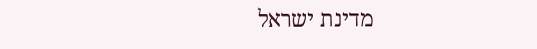מדינת ישראל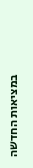במציאות החדשה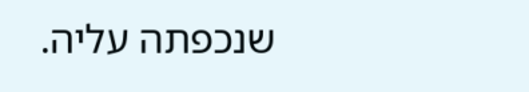שנכפתה עליה.